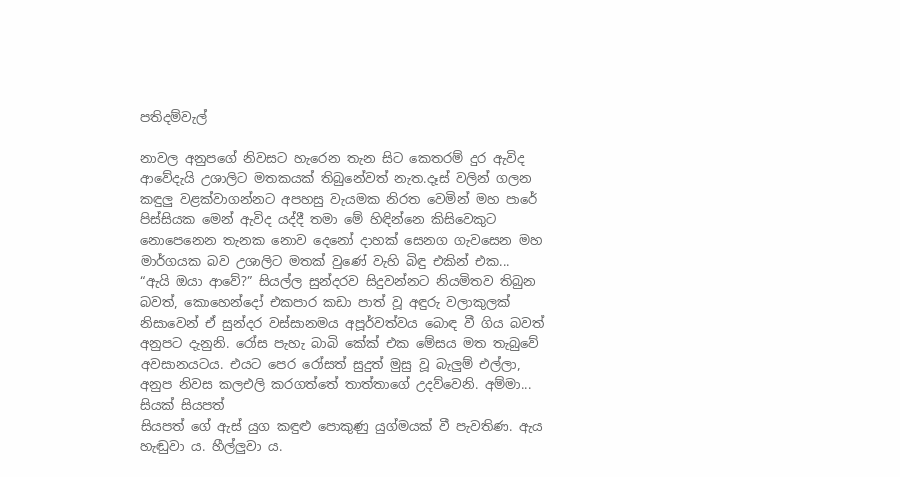පතිදම්වැල්

නාවල අනුපගේ නිවසට හැරෙන තැන සිට කෙතරම් දුර ඇවිද ආවේදැයි උශාලිට මතකයක් තිබුනේවත් නැත.දෑස් වලින් ගලන කඳුලු වළක්වාගන්නට අපහසු වැයමක නිරත වෙමින් මහ පාරේ පිස්සියක මෙන් ඇවිද යද්දී තමා මේ හිඳින්නෙ කිසිවෙකුට නොපෙනෙන තැනක නොව දෙනෝ දාහක් සෙනග ගැවසෙන මහ මාර්ගයක බව උශාලිට මතක් වුණේ වැහි බිඳු එකින් එක...
“ඇයි ඔයා ආවේ?” සියල්ල සුන්දරව සිදුවන්නට නියමිතව තිබුන බවත්, කොහෙන්දෝ එකපාර කඩා පාත් වූ අඳුරු වලාකුලක් නිසාවෙන් ඒ සුන්දර වස්සානමය අපූර්වත්වය බොඳ වී ගිය බවත් අනුපට දැනුනි. රෝස පැහැ බාබි කේක් එක මේසය මත තැබුවේ අවසානයටය. එයට පෙර රෝසත් සුදුත් මුසු වූ බැලුම් එල්ලා, අනුප නිවස කලඑලි කරගත්තේ තාත්තාගේ උදව්වෙනි. අම්මා...
සියක් සියපත්
සියපත් ගේ ඇස් යුග කඳුළු පොකුණු යුග්මයක් වී පැවතිණ. ඇය හැඬුවා ය. හීල්ලුවා ය.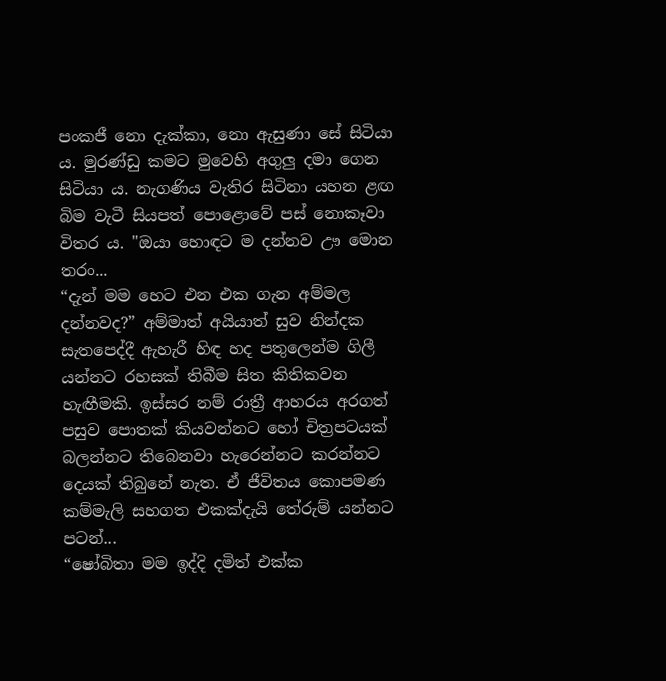පංකජී නො දැක්කා, නො ඇසුණා සේ සිටියා ය. මුරණ්ඩු කමට මුවෙහි අගුලු දමා ගෙන සිටියා ය. නැගණිය වැතිර සිටිනා යහන ළඟ බිම වැටී සියපත් පොළොවේ පස් නොකෑවා විතර ය. "ඔයා හොඳට ම දන්නව ඌ මොන තරං...
“දැන් මම හෙට එන එක ගැන අම්මල දන්නවද?” අම්මාත් අයියාත් සුව නින්දක සැතපෙද්දී ඇහැරී හිඳ හද පතුලෙන්ම ගිලී යන්නට රහසක් තිබීම සිත කිතිකවන හැඟීමකි. ඉස්සර නම් රාත්‍රී ආහරය අරගත් පසුව පොතක් කියවන්නට හෝ චිත්‍රපටයක් බලන්නට තිබෙනවා හැරෙන්නට කරන්නට දෙයක් තිබුනේ නැත. ඒ ජීවිතය කොපමණ කම්මැලි සහගත එකක්දැයි තේරුම් යන්නට පටන්...
“ෂෝබිතා මම ඉද්දි දමිත් එක්ක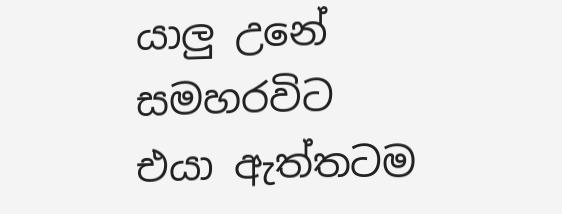යාලු උනේ සමහරවිට එයා ඇත්තටම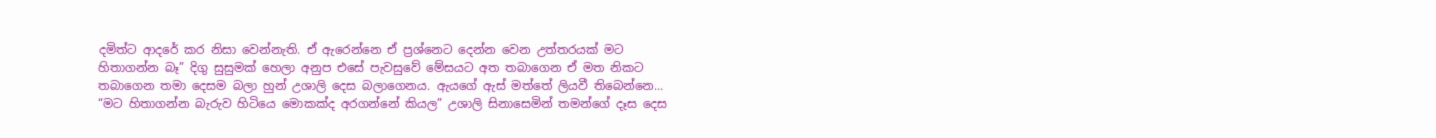දමිත්ට ආදරේ කර නිසා වෙන්නැති. ඒ ඇරෙන්නෙ ඒ ප්‍රශ්නෙට දෙන්න වෙන උත්තරයක් මට හිතාගන්න බෑ” දිගු සුසුමක් හෙලා අනුප එසේ පැවසුවේ මේසයට අත තබාගෙන ඒ මත නිකට තබාගෙන තමා දෙසම බලා හුන් උශාලි දෙස බලාගෙනය. ඇයගේ ඇස් මත්තේ ලියවී තිබෙන්නෙ...
“මට හිතාගන්න බැරුව හිටියෙ මොකක්ද අරගන්නේ කියල” උශාලි සිනාසෙමින් තමන්ගේ දෑස දෙස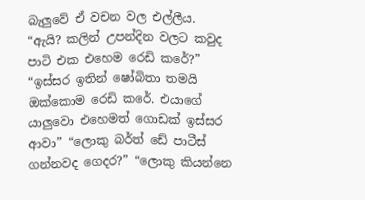බැලුවේ ඒ වචන වල එල්ලීය. “ඇයි? කලින් උපන්දින වලට කවුද පාටි එක එහෙම රෙඩි කරේ?” “ඉස්සර ඉතින් ෂෝබිතා තමයි ඔක්කොම රෙඩි කරේ. එයාගේ යාලුවො එහෙමත් ගොඩක් ඉස්සර ආවා” “ලොකු බර්ත් ඩේ පාටීස් ගන්නවද ගෙදර?” “ලොකු කියන්නෙ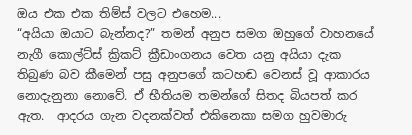ඔය එක එක තිම්ස් වලට එහෙම...
“අයියා ඔයාට බැන්නද?” තමන් අනුප සමග ඔහුගේ වාහනයේ නැගී කොල්ට්ස් ක්‍රිකට් ක්‍රීඩාංගනය වෙත යනු අයියා දැක තිබුණ බව කීමෙන් පසු අනුපගේ කටහඬ වෙනස් වූ ආකාරය නොදැනුනා නොවේ. ඒ භීතියම තමන්ගේ සිතද බියපත් කර ඇත.  ආදරය ගැන වදනක්වත් එකිනෙකා සමග හුවමාරු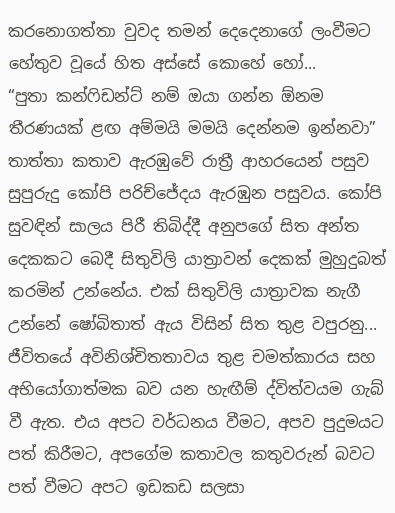කරනොගත්තා වුවද තමන් දෙදෙනාගේ ලංවීමට හේතුව වූයේ හිත අස්සේ කොහේ හෝ...
“පුතා කන්ෆිඩන්ට් නම් ඔයා ගන්න ඕනම තීරණයක් ළඟ අම්මයි මමයි දෙන්නම ඉන්නවා” තාත්තා කතාව ඇරඹුවේ රාත්‍රී ආහරයෙන් පසුව සුපුරුදු කෝපි පරිච්ජේදය ඇරඹුන පසුවය. කෝපි සුවඳින් සාලය පිරී තිබිද්දී අනුපගේ සිත අන්ත දෙකකට බෙදී සිතුවිලි යාත්‍රාවන් දෙකක් මුහුදුබත් කරමින් උන්නේය. එක් සිතුවිලි යාත්‍රාවක නැගී උන්නේ ෂෝබිතාත් ඇය විසින් සිත තුළ වපුරනු...
ජීවිතයේ අවිනිශ්චිතතාවය තුළ චමත්කාරය සහ අභියෝගාත්මක බව යන හැඟීම් ද්විත්වයම ගැබ් වී ඇත. එය අපට වර්ධනය වීමට, අපව පුදුමයට පත් කිරීමට, අපගේම කතාවල කතුවරුන් බවට පත් වීමට අපට ඉඩකඩ සලසා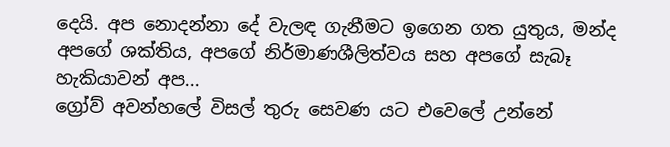දෙයි. අප නොදන්නා දේ වැලඳ ගැනීමට ඉගෙන ගත යුතුය, මන්ද අපගේ ශක්තිය, අපගේ නිර්මාණශීලිත්වය සහ අපගේ සැබෑ හැකියාවන් අප...
ග්‍රෝව් අවන්හලේ විසල් තුරු සෙවණ යට එවෙලේ උන්නේ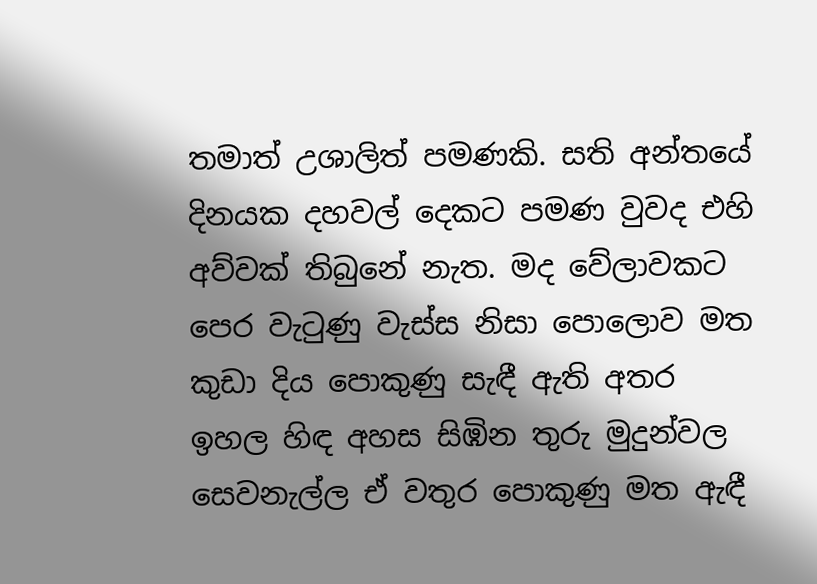තමාත් උශාලිත් පමණකි. සති අන්තයේ දිනයක දහවල් දෙකට පමණ වුවද එහි අව්වක් තිබුනේ නැත. මද වේලාවකට පෙර වැටුණු වැස්ස නිසා පොලොව මත කුඩා දිය පොකුණු සැඳී ඇති අතර ඉහල හිඳ අහස සිඹින තුරු මුදුන්වල සෙවනැල්ල ඒ වතුර පොකුණු මත ඇඳී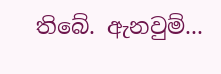තිබේ. ඇනවුම්...